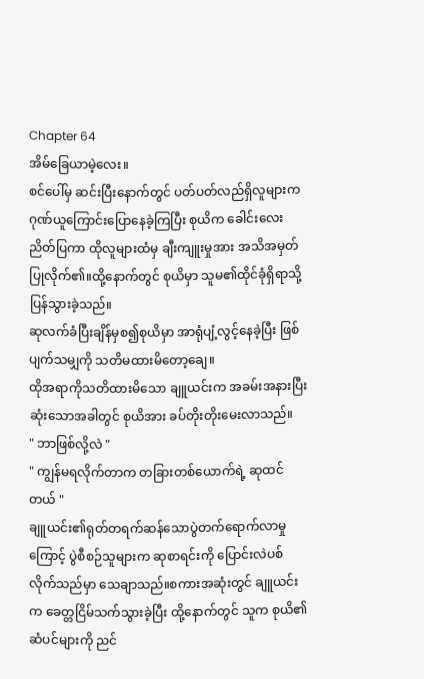Chapter 64
အိမ်ခြေယာမဲ့လေး။
စင်ပေါ်မှ ဆင်းပြီးနောက်တွင် ပတ်ပတ်လည်ရှိလူများက ဂုဏ်ယူကြောင်းပြောနေခဲ့ကြပြီး စုယိက ခေါင်းလေးညိတ်ပြကာ ထိုလူများထံမှ ချီးကျူးမှုအား အသိအမှတ်ပြုလိုက်၏။ထို့နောက်တွင် စုယိမှာ သူမ၏ထိုင်ခုံရှိရာသို့ ပြန်သွားခဲ့သည်။
ဆုလက်ခံပြီးချိန်မှစ၍စုယိမှာ အာရုံပျံ့လွင့်နေခဲ့ပြီး ဖြစ်ပျက်သမျှကို သတိမထားမိတော့ချေ။
ထိုအရာကိုသတိထားမိသော ချူယင်းက အခမ်းအနားပြီးဆုံးသောအခါတွင် စုယိအား ခပ်တိုးတိုးမေးလာသည်။
" ဘာဖြစ်လို့လဲ "
" ကျွန်မရလိုက်တာက တခြားတစ်ယောက်ရဲ့ ဆုထင်တယ် "
ချူယင်း၏ရုတ်တရက်ဆန်သောပွဲတက်ရောက်လာမှုကြောင့် ပွဲစီစဉ်သူများက ဆုစာရင်းကို ပြောင်းလဲပစ်လိုက်သည်မှာ သေချာသည်။စကားအဆုံးတွင် ချူယင်းက ခေတ္တငြိမ်သက်သွားခဲ့ပြီး ထို့နောက်တွင် သူက စုယိ၏ဆံပင်များကို ညင်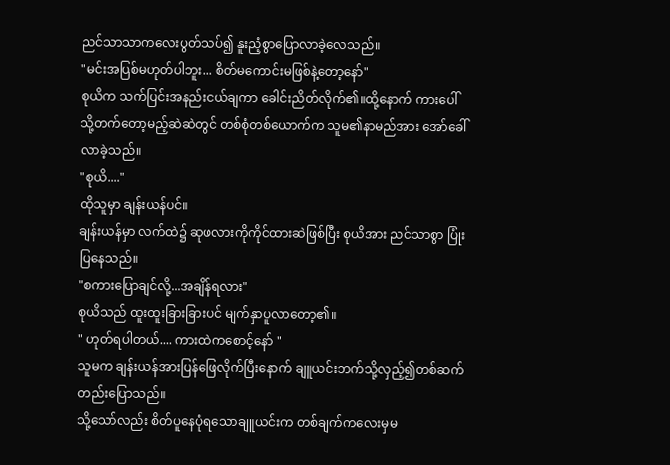ညင်သာသာကလေးပွတ်သပ်၍ နူးညံ့စွာပြောလာခဲ့လေသည်။
"မင်းအပြစ်မဟုတ်ပါဘူး... စိတ်မကောင်းမဖြစ်နဲ့တော့နော်"
စုယိက သက်ပြင်းအနည်းငယ်ချကာ ခေါင်းညိတ်လိုက်၏။ထို့နောက် ကားပေါ်သို့တက်တော့မည့်ဆဲဆဲတွင် တစ်စုံတစ်ယောက်က သူမ၏နာမည်အား အော်ခေါ်လာခဲ့သည်။
"စုယိ...."
ထိုသူမှာ ချန်းယန်ပင်။
ချန်းယန်မှာ လက်ထဲ၌ ဆုဖလားကိုကိုင်ထားဆဲဖြစ်ပြီး စုယိအား ညင်သာစွာ ပြုံးပြနေသည်။
"စကားပြောချင်လို့...အချိန်ရလား"
စုယိသည် ထူးထူးခြားခြားပင် မျက်နှာပူလာတော့၏။
" ဟုတ်ရပါတယ်.... ကားထဲကစောင့်နော် "
သူမက ချန်းယန်အားပြန်ဖြေလိုက်ပြီးနောက် ချူယင်းဘက်သို့လှည့်၍တစ်ဆက်တည်းပြောသည်။
သို့သော်လည်း စိတ်ပူနေပုံရသောချူယင်းက တစ်ချက်ကလေးမှမ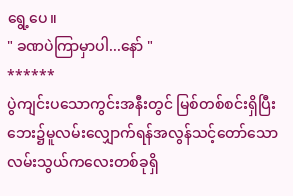ရွေ့ပေ။
" ခဏပဲကြာမှာပါ...နော် "
******
ပွဲကျင်းပသောကွင်းအနီးတွင် မြစ်တစ်စင်းရှိပြီး ဘေး၌မူလမ်းလျှောက်ရန်အလွန်သင့်တော်သော လမ်းသွယ်ကလေးတစ်ခုရှိ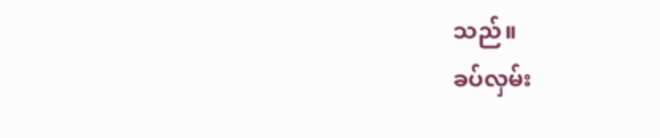သည်။
ခပ်လှမ်း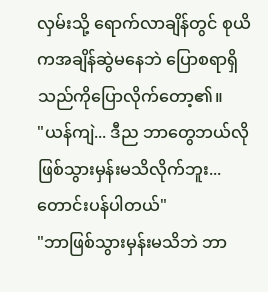လှမ်းသို့ ရောက်လာချိန်တွင် စုယိကအချိန်ဆွဲမနေဘဲ ပြောစရာရှိသည်ကိုပြောလိုက်တော့၏။
"ယန်ကျဲ... ဒီည ဘာတွေဘယ်လိုဖြစ်သွားမှန်းမသိလိုက်ဘူး...တောင်းပန်ပါတယ်"
"ဘာဖြစ်သွားမှန်းမသိဘဲ ဘာ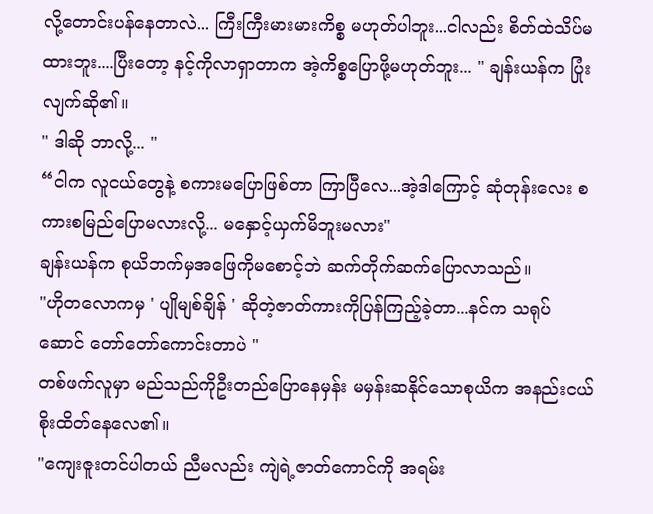လို့တောင်းပန်နေတာလဲ... ကြီးကြီးမားမားကိစ္စ မဟုတ်ပါဘူး...ငါလည်း စိတ်ထဲသိပ်မထားဘူး....ပြီးတော့ နင့်ကိုလာရှာတာက အဲ့ကိစ္စပြောဖို့မဟုတ်ဘူး... " ချန်းယန်က ပြုံးလျက်ဆို၏။
" ဒါဆို ဘာလို့... "
“ငါက လူငယ်တွေနဲ့ စကားမပြောဖြစ်တာ ကြာပြီလေ...အဲ့ဒါကြောင့် ဆုံတုန်းလေး စကားစမြည်ပြောမလားလို့... မနှောင့်ယှက်မိဘူးမလား"
ချန်းယန်က စုယိဘက်မှအဖြေကိုမစောင့်ဘဲ ဆက်တိုက်ဆက်ပြောလာသည်။
"ဟိုတလောကမှ ' ပျိုမျစ်ချိန် ' ဆိုတဲ့ဇာတ်ကားကိုပြန်ကြည့်ခဲ့တာ...နင်က သရုပ်ဆောင် တော်တော်ကောင်းတာပဲ "
တစ်ဖက်လူမှာ မည်သည်ကိုဦးတည်ပြောနေမှန်း မမှန်းဆနိုင်သောစုယိက အနည်းငယ်စိုးထိတ်နေလေ၏။
"ကျေးဇူးတင်ပါတယ် ညီမလည်း ကျဲရဲ့ဇာတ်ကောင်ကို အရမ်း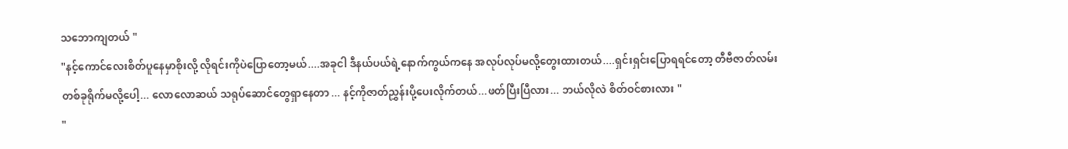သဘောကျတယ် "
"နင့်ကောင်လေးစိတ်ပူနေမှာစိုးလို့ လိုရင်းကိုပဲပြောတော့မယ်....အခုငါ ဒီနယ်ပယ်ရဲ့နောက်ကွယ်ကနေ အလုပ်လုပ်မလို့တွေးထားတယ်....ရှင်းရှင်းပြောရရင်တော့ တီဗီဇာတ်လမ်းတစ်ခုရိုက်မလို့ပေါ့... လောလောဆယ် သရုပ်ဆောင်တွေရှာနေတာ ... နင့်ကိုဇာတ်ညွှန်းပို့ပေးလိုက်တယ်...ဖတ်ပြီးပြီလား... ဘယ်လိုလဲ စိတ်ဝင်စားလား "
"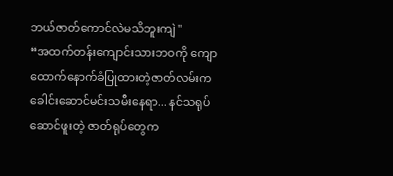ဘယ်ဇာတ်ကောင်လဲမသိဘူးကျဲ "
“အထက်တန်းကျောင်းသားဘဝကို ကျောထောက်နောက်ခံပြုထားတဲ့ဇာတ်လမ်းက ခေါင်းဆောင်မင်းသမီးနေရာ... နင်သရုပ်ဆောင်ဖူးတဲ့ ဇာတ်ရုပ်တွေက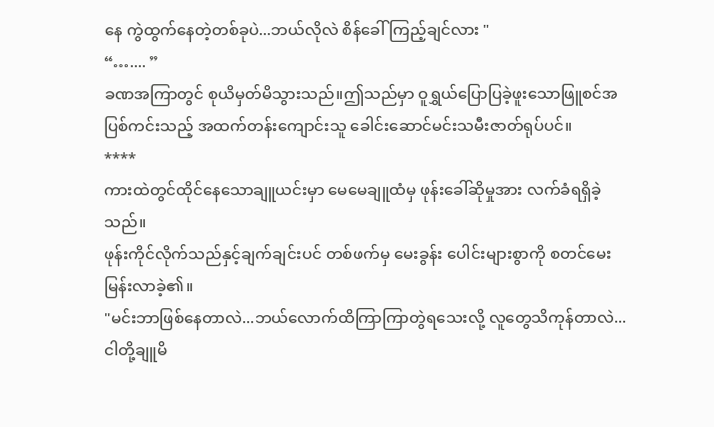နေ ကွဲထွက်နေတဲ့တစ်ခုပဲ...ဘယ်လိုလဲ စိန်ခေါ်ကြည့်ချင်လား "
“….... ”
ခဏအကြာတွင် စုယိမှတ်မိသွားသည်။ဤသည်မှာ ဝူရွှယ်ပြောပြခဲ့ဖူးသောဖြူစင်အပြစ်ကင်းသည့် အထက်တန်းကျောင်းသူ ခေါင်းဆောင်မင်းသမီးဇာတ်ရုပ်ပင်။
****
ကားထဲတွင်ထိုင်နေသောချူယင်းမှာ မေမေချူထံမှ ဖုန်းခေါ်ဆိုမှုအား လက်ခံရရှိခဲ့သည်။
ဖုန်းကိုင်လိုက်သည်နှင့်ချက်ချင်းပင် တစ်ဖက်မှ မေးခွန်း ပေါင်းများစွာကို စတင်မေးမြန်းလာခဲ့၏။
"မင်းဘာဖြစ်နေတာလဲ...ဘယ်လောက်ထိကြာကြာတွဲရသေးလို့ လူတွေသိကုန်တာလဲ...ငါတို့ချူမိ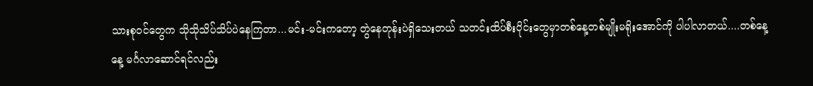သားစုဝင်တွေက သိုသိုသိပ်သိပ်ပဲနေကြတာ...မင်း-မင်းကတော့ တွဲနေတုန်းပဲရှိသေးတယ် သတင်းထိပ်စီးပိုင်းတွေမှာတစ်နေ့တစ်မျိုးမရိုးအောင်ကို ပါပါလာတယ်....တစ်နေ့နေ့ မင်္ဂလာဆောင်ရင်လည်း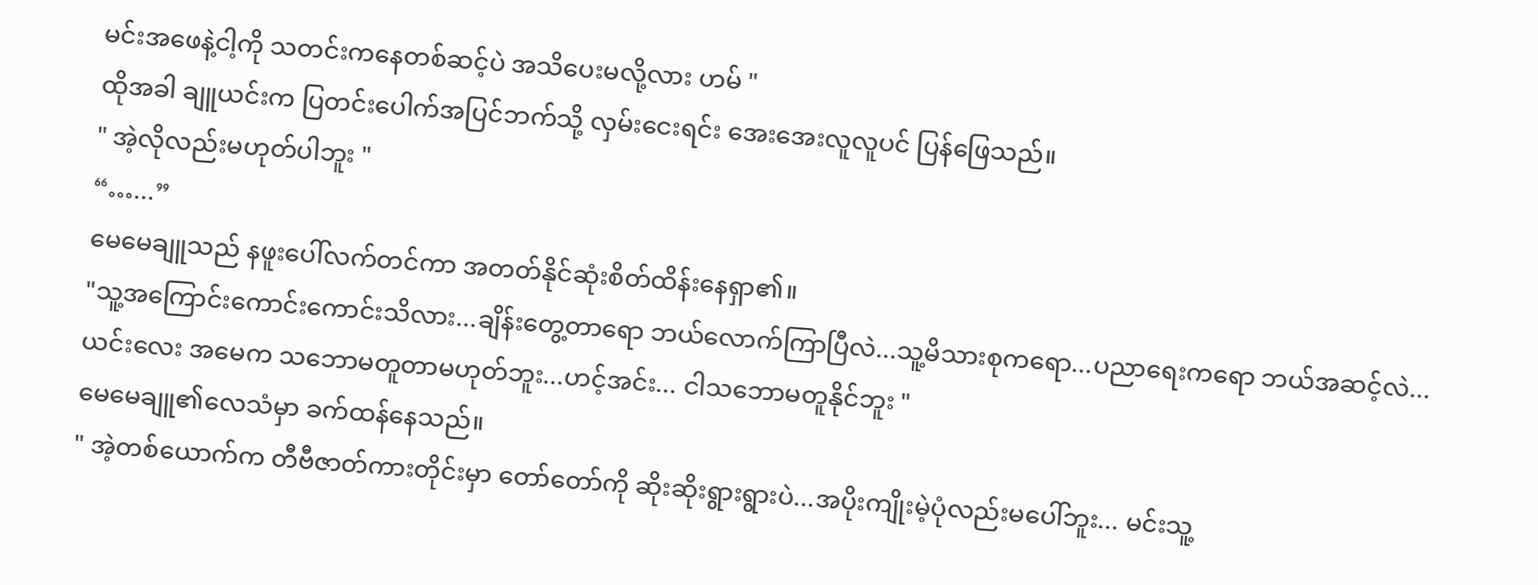မင်းအဖေနဲ့ငါ့ကို သတင်းကနေတစ်ဆင့်ပဲ အသိပေးမလို့လား ဟမ် "
ထိုအခါ ချူယင်းက ပြတင်းပေါက်အပြင်ဘက်သို့ လှမ်းငေးရင်း အေးအေးလူလူပင် ပြန်ဖြေသည်။
" အဲ့လိုလည်းမဟုတ်ပါဘူး "
“…...”
မေမေချူသည် နဖူးပေါ်လက်တင်ကာ အတတ်နိုင်ဆုံးစိတ်ထိန်းနေရှာ၏။
"သူ့အကြောင်းကောင်းကောင်းသိလား...ချိန်းတွေ့တာရော ဘယ်လောက်ကြာပြီလဲ...သူ့မိသားစုကရော...ပညာရေးကရော ဘယ်အဆင့်လဲ... ယင်းလေး အမေက သဘောမတူတာမဟုတ်ဘူး...ဟင့်အင်း... ငါသဘောမတူနိုင်ဘူး "
မေမေချူ၏လေသံမှာ ခက်ထန်နေသည်။
" အဲ့တစ်ယောက်က တီဗီဇာတ်ကားတိုင်းမှာ တော်တော်ကို ဆိုးဆိုးရွားရွားပဲ...အပိုးကျိုးမဲ့ပုံလည်းမပေါ်ဘူး... မင်းသူ့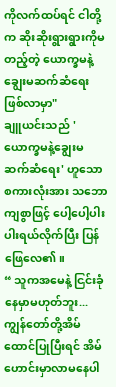ကိုလက်ထပ်ရင် ငါတို့က ဆိုးဆိုးရွားရွားကိုမတည့်တဲ့ ယောက္ခမနဲ့ချွေးမဆက်ဆံရေးဖြစ်လာမှာ"
ချူယင်းသည် 'ယောက္ခမနဲ့ချွေးမဆက်ဆံရေး' ဟူသော စကားလုံးအား သဘောကျစွာဖြင့် ပေါ့ပေါ့ပါးပါးရယ်လိုက်ပြီး ပြန်ဖြေလေ၏။
“ သူကအမေနဲ့ ငြင်းခုံနေမှာမဟုတ်ဘူး...ကျွန်တော်တို့အိမ်ထောင်ပြုပြီးရင် အိမ်ဟောင်းမှာလာမနေပါ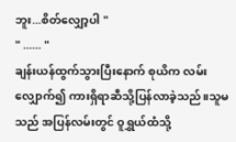ဘူး...စိတ်လျှော့ပါ "
" ...... "
ချန်းယန်ထွက်သွားပြီးနောက် စုယိက လမ်းလျှောက်၍ ကားရှိရာဆီသို့ပြန်လာခဲ့သည်။သူမသည် အပြန်လမ်းတွင် ဝူရွှယ်ထံသို့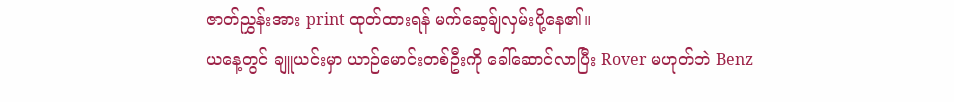ဇာတ်ညွှန်းအား print ထုတ်ထားရန် မက်ဆေ့ခ်ျလှမ်းပို့နေ၏။
ယနေ့တွင် ချူယင်းမှာ ယာဉ်မောင်းတစ်ဦးကို ခေါ်ဆောင်လာပြီး Rover မဟုတ်ဘဲ Benz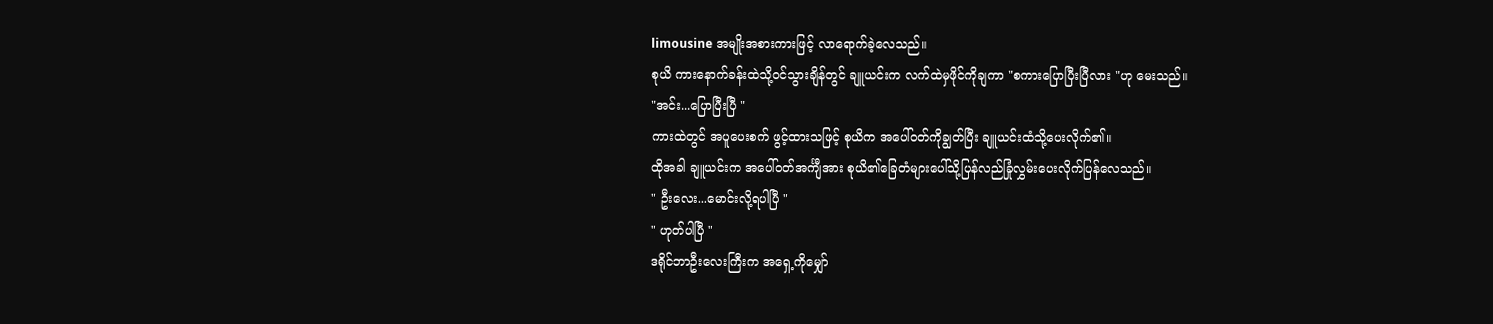limousine အမျိုးအစားကားဖြင့် လာရောက်ခဲ့လေသည်။
စုယိ ကားနောက်ခန်းထဲသို့ဝင်သွားချိန်တွင် ချူယင်းက လက်ထဲမှဖိုင်ကိုချကာ "စကားပြောပြီးပြီလား "ဟု မေးသည်။
"အင်း...ပြောပြီးပြီ "
ကားထဲတွင် အပူပေးစက် ဖွင့်ထားသဖြင့် စုယိက အပေါ်ဝတ်ကိုချွတ်ပြီး ချူယင်းထံသို့ပေးလိုက်၏။
ထိုအခါ ချူယင်းက အပေါ်ဝတ်အင်္ကျီအား စုယိ၏ခြေတံများပေါ်သို့ပြန်လည်ခြုံလွှမ်းပေးလိုက်ပြန်လေသည်။
" ဦးလေး...မောင်းလို့ရပါပြီ "
" ဟုတ်ပါပြီ "
ဒရိုင်ဘာဦးလေးကြီးက အရှေ့ကိုမျှော်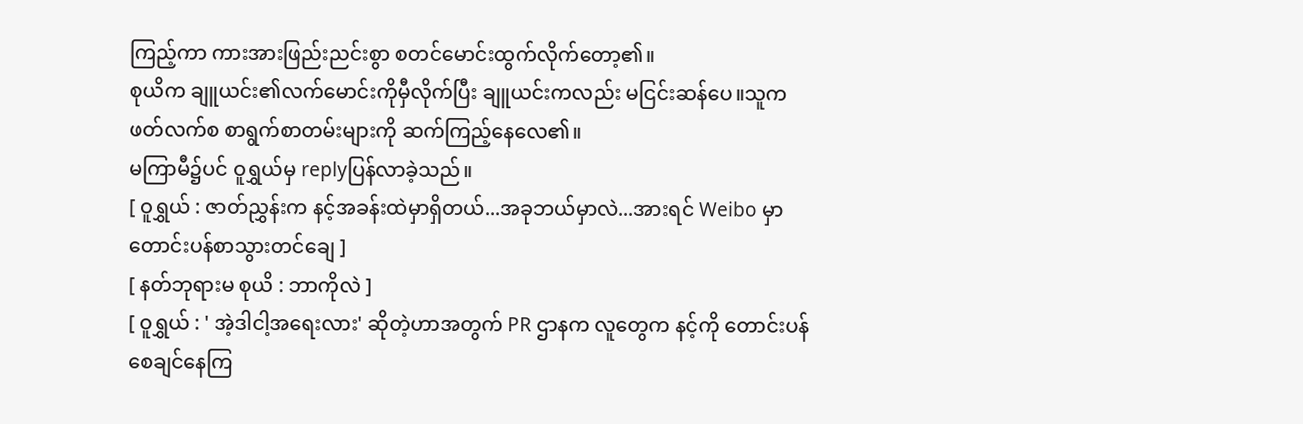ကြည့်ကာ ကားအားဖြည်းညင်းစွာ စတင်မောင်းထွက်လိုက်တော့၏။
စုယိက ချူယင်း၏လက်မောင်းကိုမှီလိုက်ပြီး ချူယင်းကလည်း မငြင်းဆန်ပေ။သူက ဖတ်လက်စ စာရွက်စာတမ်းများကို ဆက်ကြည့်နေလေ၏။
မကြာမီ၌ပင် ဝူရွှယ်မှ replyပြန်လာခဲ့သည်။
[ ဝူရွှယ် : ဇာတ်ညွှန်းက နင့်အခန်းထဲမှာရှိတယ်...အခုဘယ်မှာလဲ...အားရင် Weibo မှာ တောင်းပန်စာသွားတင်ချေ ]
[ နတ်ဘုရားမ စုယိ : ဘာကိုလဲ ]
[ ဝူရွှယ် : ' အဲ့ဒါငါ့အရေးလား' ဆိုတဲ့ဟာအတွက် PR ဌာနက လူတွေက နင့်ကို တောင်းပန်စေချင်နေကြ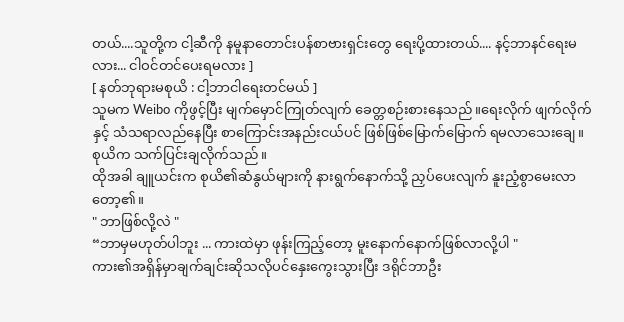တယ်....သူတို့က ငါ့ဆီကို နမူနာတောင်းပန်စာဗားရှင်းတွေ ရေးပို့ထားတယ်.... နင့်ဘာနင်ရေးမလား... ငါဝင်တင်ပေးရမလား ]
[ နတ်ဘုရားမစုယိ : ငါ့ဘာငါရေးတင်မယ် ]
သူမက Weibo ကိုဖွင့်ပြီး မျက်မှောင်ကြုတ်လျက် ခေတ္တစဉ်းစားနေသည်။ရေးလိုက် ဖျက်လိုက်နှင့် သံသရာလည်နေပြီး စာကြောင်းအနည်းငယ်ပင် ဖြစ်ဖြစ်မြောက်မြောက် ရမလာသေးချေ။
စုယိက သက်ပြင်းချလိုက်သည်။
ထိုအခါ ချူယင်းက စုယိ၏ဆံနွယ်များကို နားရွက်နောက်သို့ ညှပ်ပေးလျက် နူးညံ့စွာမေးလာတော့၏။
" ဘာဖြစ်လို့လဲ "
“ဘာမှမဟုတ်ပါဘူး ... ကားထဲမှာ ဖုန်းကြည့်တော့ မူးနောက်နောက်ဖြစ်လာလို့ပါ "
ကား၏အရှိန်မှာချက်ချင်းဆိုသလိုပင်နှေးကွေးသွားပြီး ဒရိုင်ဘာဦး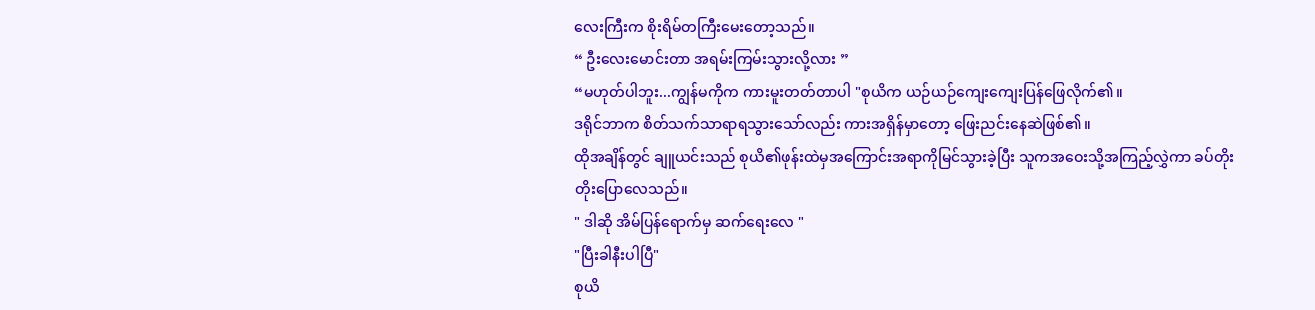လေးကြီးက စိုးရိမ်တကြီးမေးတော့သည်။
“ ဦးလေးမောင်းတာ အရမ်းကြမ်းသွားလို့လား ”
“မဟုတ်ပါဘူး...ကျွန်မကိုက ကားမူးတတ်တာပါ "စုယိက ယဉ်ယဉ်ကျေးကျေးပြန်ဖြေလိုက်၏။
ဒရိုင်ဘာက စိတ်သက်သာရာရသွားသော်လည်း ကားအရှိန်မှာတော့ ဖြေးညင်းနေဆဲဖြစ်၏။
ထိုအချိန်တွင် ချူယင်းသည် စုယိ၏ဖုန်းထဲမှအကြောင်းအရာကိုမြင်သွားခဲ့ပြီး သူကအဝေးသို့အကြည့်လွှဲကာ ခပ်တိုးတိုးပြောလေသည်။
" ဒါဆို အိမ်ပြန်ရောက်မှ ဆက်ရေးလေ "
"ပြီးခါနီးပါပြီ"
စုယိ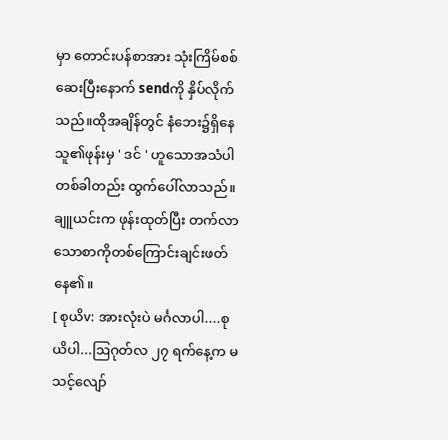မှာ တောင်းပန်စာအား သုံးကြိမ်စစ်ဆေးပြီးနောက် sendကို နှိပ်လိုက်သည်။ထိုအချိန်တွင် နံဘေး၌ရှိနေသူ၏ဖုန်းမှ ' ဒင် ' ဟူသောအသံပါ တစ်ခါတည်း ထွက်ပေါ်လာသည်။
ချူယင်းက ဖုန်းထုတ်ပြီး တက်လာသောစာကိုတစ်ကြောင်းချင်းဖတ်နေ၏။
[ စုယိv: အားလုံးပဲ မင်္ဂလာပါ....စုယိပါ...ဩဂုတ်လ ၂၇ ရက်နေ့က မသင့်လျော်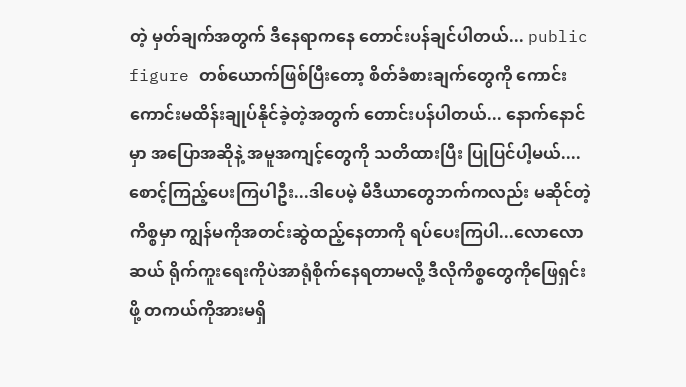တဲ့ မှတ်ချက်အတွက် ဒီနေရာကနေ တောင်းပန်ချင်ပါတယ်... public figure တစ်ယောက်ဖြစ်ပြီးတော့ စိတ်ခံစားချက်တွေကို ကောင်းကောင်းမထိန်းချုပ်နိုင်ခဲ့တဲ့အတွက် တောင်းပန်ပါတယ်... နောက်နောင်မှာ အပြောအဆိုနဲ့ အမူအကျင့်တွေကို သတိထားပြီး ပြုပြင်ပါ့မယ်....စောင့်ကြည့်ပေးကြပါဦး...ဒါပေမဲ့ မီဒီယာတွေဘက်ကလည်း မဆိုင်တဲ့ကိစ္စမှာ ကျွန်မကိုအတင်းဆွဲထည့်နေတာကို ရပ်ပေးကြပါ...လောလောဆယ် ရိုက်ကူးရေးကိုပဲအာရုံစိုက်နေရတာမလို့ ဒီလိုကိစ္စတွေကိုဖြေရှင်းဖို့ တကယ်ကိုအားမရှိ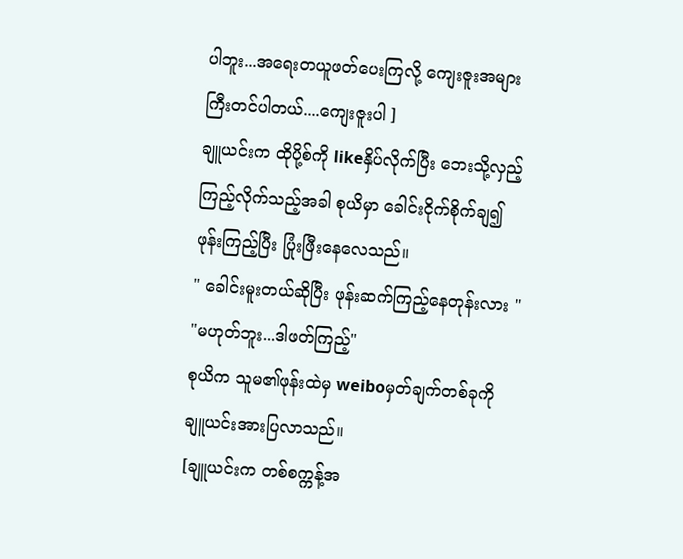ပါဘူး...အရေးတယူဖတ်ပေးကြလို့ ကျေးဇူးအများကြီးတင်ပါတယ်....ကျေးဇူးပါ ]
ချူယင်းက ထိုပို့စ်ကို likeနှိပ်လိုက်ပြီး ဘေးသို့လှည့်ကြည့်လိုက်သည့်အခါ စုယိမှာ ခေါင်းငိုက်စိုက်ချ၍ ဖုန်းကြည့်ပြီး ပြုံးဖြီးနေလေသည်။
" ခေါင်းမူးတယ်ဆိုပြီး ဖုန်းဆက်ကြည့်နေတုန်းလား "
"မဟုတ်ဘူး...ဒါဖတ်ကြည့်"
စုယိက သူမ၏ဖုန်းထဲမှ weiboမှတ်ချက်တစ်ခုကို ချူယင်းအားပြလာသည်။
[ချူယင်းက တစ်စက္ကန့်အ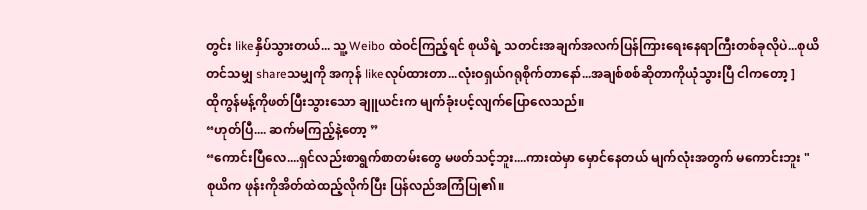တွင်း likeနှိပ်သွားတယ်... သူ့ Weibo ထဲဝင်ကြည့်ရင် စုယိရဲ့ သတင်းအချက်အလက်ပြန်ကြားရေးနေရာကြီးတစ်ခုလိုပဲ...စုယိတင်သမျှ shareသမျှကို အကုန် likeလုပ်ထားတာ...လုံးဝရှယ်ဂရုစိုက်တာနော်...အချစ်စစ်ဆိုတာကိုယုံသွားပြီ ငါကတော့ ]
ထိုကွန်မန့်ကိုဖတ်ပြီးသွားသော ချူယင်းက မျက်ခုံးပင့်လျက်ပြောလေသည်။
“ဟုတ်ပြီ.... ဆက်မကြည့်နဲ့တော့ ”
“ကောင်းပြီလေ....ရှင်လည်းစာရွက်စာတမ်းတွေ မဖတ်သင့်ဘူး....ကားထဲမှာ မှောင်နေတယ် မျက်လုံးအတွက် မကောင်းဘူး "
စုယိက ဖုန်းကိုအိတ်ထဲထည့်လိုက်ပြီး ပြန်လည်အကြံပြု၏။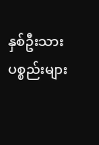နှစ်ဦးသား ပစ္စည်းများ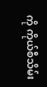ကို ကိုယ်စီသိမ်း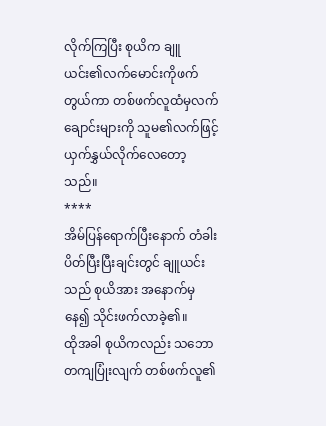လိုက်ကြပြီး စုယိက ချူယင်း၏လက်မောင်းကိုဖက်တွယ်ကာ တစ်ဖက်လူထံမှလက်ချောင်းများကို သူမ၏လက်ဖြင့် ယှက်နွှယ်လိုက်လေတော့သည်။
****
အိမ်ပြန်ရောက်ပြီးနောက် တံခါးပိတ်ပြီးပြီးချင်းတွင် ချူယင်းသည် စုယိအား အနောက်မှနေ၍ သိုင်းဖက်လာခဲ့၏။
ထိုအခါ စုယိကလည်း သဘောတကျပြုံးလျက် တစ်ဖက်လူ၏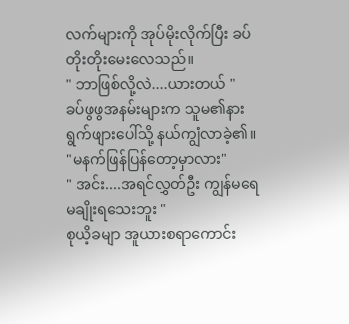လက်များကို အုပ်မိုးလိုက်ပြီး ခပ်တိုးတိုးမေးလေသည်။
" ဘာဖြစ်လို့လဲ....ယားတယ် "
ခပ်ဖွဖွအနမ်းများက သူမ၏နားရွက်ဖျားပေါ်သို့ နယ်ကျွံလာခဲ့၏။
"မနက်ဖြန်ပြန်တော့မှာလား"
" အင်း....အရင်လွှတ်ဦး ကျွန်မရေမချိုးရသေးဘူး "
စုယိ့ခမျာ အူယားစရာကောင်း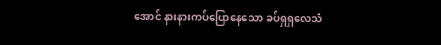အောင် နားနားကပ်ပြောနေသော ခပ်ရှရှလေသံ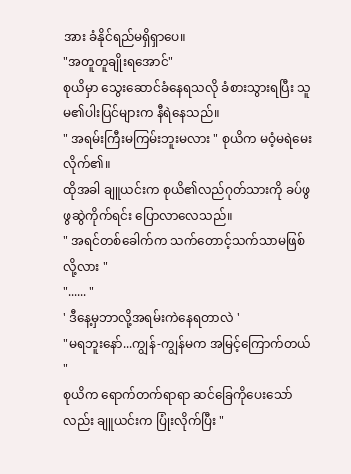အား ခံနိုင်ရည်မရှိရှာပေ။
"အတူတူချိုးရအောင်"
စုယိမှာ သွေးဆောင်ခံနေရသလို ခံစားသွားရပြီး သူမ၏ပါးပြင်များက နီရဲနေသည်။
" အရမ်းကြီးမကြမ်းဘူးမလား " စုယိက မဝံ့မရဲမေးလိုက်၏။
ထိုအခါ ချူယင်းက စုယိ၏လည်ဂုတ်သားကို ခပ်ဖွဖွဆွဲကိုက်ရင်း ပြောလာလေသည်။
" အရင်တစ်ခေါက်က သက်တောင့်သက်သာမဖြစ်လို့လား "
"...... "
' ဒီနေ့မှဘာလို့အရမ်းကဲနေရတာလဲ '
"မရဘူးနော်...ကျွန်-ကျွန်မက အမြင့်ကြောက်တယ် "
စုယိက ရောက်တက်ရာရာ ဆင်ခြေကိုပေးသော်လည်း ချူယင်းက ပြုံးလိုက်ပြီး "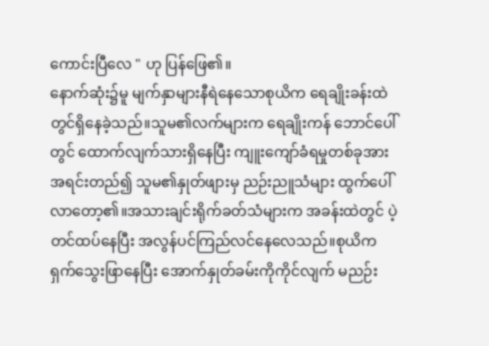ကောင်းပြီလေ " ဟု ပြန်ဖြေ၏။
နောက်ဆုံး၌မူ မျက်နှာများနီရဲနေသောစုယိက ရေချိုးခန်းထဲတွင်ရှိနေခဲ့သည်။သူမ၏လက်များက ရေချိုးကန် ဘောင်ပေါ်တွင် ထောက်လျက်သားရှိနေပြီး ကျူးကျော်ခံရမှုတစ်ခုအားအရင်းတည်၍ သူမ၏နှုတ်ဖျားမှ ညဉ်းညူသံများ ထွက်ပေါ်လာတော့၏။အသားချင်းရိုက်ခတ်သံများက အခန်းထဲတွင် ပဲ့တင်ထပ်နေပြီး အလွန်ပင်ကြည်လင်နေလေသည်။စုယိက ရှက်သွေးဖြာနေပြီး အောက်နှုတ်ခမ်းကိုကိုင်လျက် မညဉ်း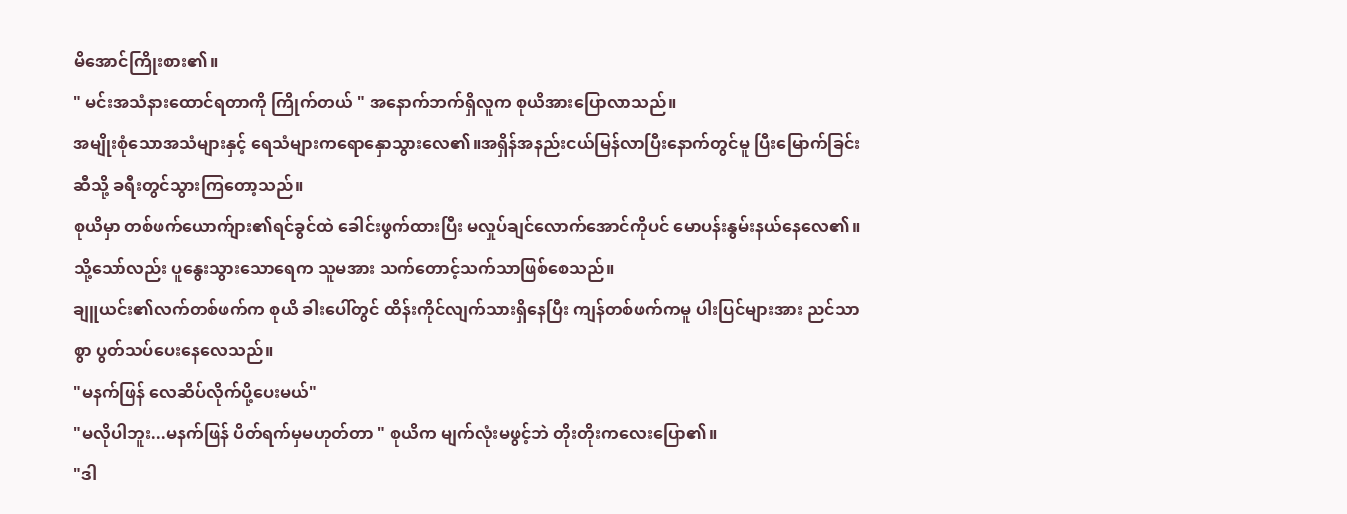မိအောင်ကြိုးစား၏။
" မင်းအသံနားထောင်ရတာကို ကြိုက်တယ် " အနောက်ဘက်ရှိလူက စုယိအားပြောလာသည်။
အမျိုးစုံသောအသံများနှင့် ရေသံများကရောနှောသွားလေ၏။အရှိန်အနည်းငယ်မြန်လာပြီးနောက်တွင်မူ ပြီးမြောက်ခြင်းဆီသို့ ခရီးတွင်သွားကြတော့သည်။
စုယိမှာ တစ်ဖက်ယောက်ျား၏ရင်ခွင်ထဲ ခေါင်းဖွက်ထားပြီး မလှုပ်ချင်လောက်အောင်ကိုပင် မောပန်းနွမ်းနယ်နေလေ၏။သို့သော်လည်း ပူနွေးသွားသောရေက သူမအား သက်တောင့်သက်သာဖြစ်စေသည်။
ချူယင်း၏လက်တစ်ဖက်က စုယိ ခါးပေါ်တွင် ထိန်းကိုင်လျက်သားရှိနေပြီး ကျန်တစ်ဖက်ကမူ ပါးပြင်များအား ညင်သာစွာ ပွတ်သပ်ပေးနေလေသည်။
"မနက်ဖြန် လေဆိပ်လိုက်ပို့ပေးမယ်"
"မလိုပါဘူး...မနက်ဖြန် ပိတ်ရက်မှမဟုတ်တာ " စုယိက မျက်လုံးမဖွင့်ဘဲ တိုးတိုးကလေးပြော၏။
"ဒါ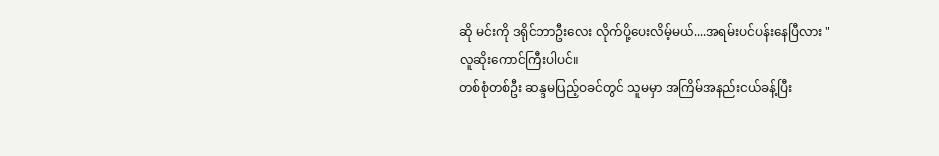ဆို မင်းကို ဒရိုင်ဘာဦးလေး လိုက်ပို့ပေးလိမ့်မယ်....အရမ်းပင်ပန်းနေပြီလား "
လူဆိုးကောင်ကြီးပါပင်။
တစ်စုံတစ်ဦး ဆန္ဒမပြည့်ဝခင်တွင် သူမမှာ အကြိမ်အနည်းငယ်ခန့်ပြီး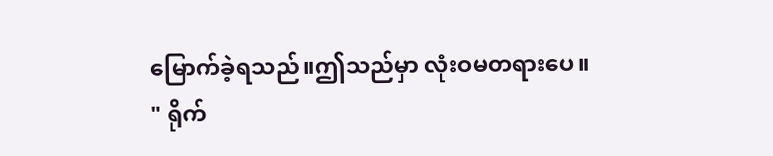မြောက်ခဲ့ရသည်။ဤသည်မှာ လုံးဝမတရားပေ။
" ရိုက်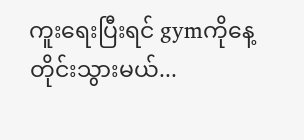ကူးရေးပြီးရင် gymကိုနေ့တိုင်းသွားမယ်...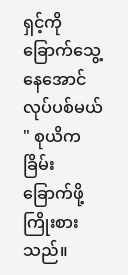ရှင့်ကို ခြောက်သွေ့နေအောင်လုပ်ပစ်မယ် " စုယိက ခြိမ်းခြောက်ဖို့ကြိုးစားသည်။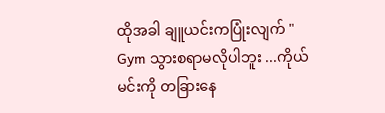ထိုအခါ ချူယင်းကပြုံးလျက် " Gym သွားစရာမလိုပါဘူး ...ကိုယ်မင်းကို တခြားနေ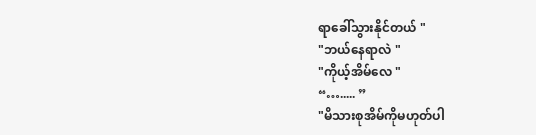ရာခေါ်သွားနိုင်တယ် "
"ဘယ်နေရာလဲ "
"ကိုယ့်အိမ်လေ "
“…..... ”
"မိသားစုအိမ်ကိုမဟုတ်ပါ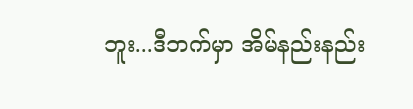ဘူး...ဒီဘက်မှာ အိမ်နည်းနည်း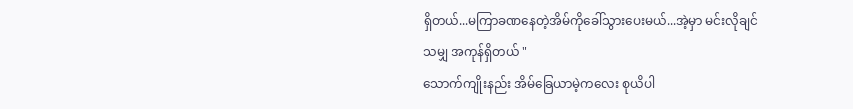ရှိတယ်...မကြာခဏနေတဲ့အိမ်ကိုခေါ်သွားပေးမယ်...အဲ့မှာ မင်းလိုချင်သမျှ အကုန်ရှိတယ် "
သောက်ကျိုးနည်း အိမ်ခြေယာမဲ့ကလေး စုယိပါ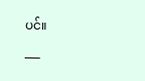ပင်။
___